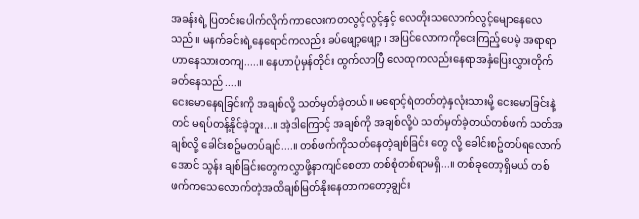အခန်းရဲ့ ပြတင်းပေါက်လိုက်ကာလေးကတလွင့်လွင့်နှင့် လေတိုးသလောက်လွင့်မျောနေလေသည်။ မနက်ခင်းရဲ့နေရောင်ကလည်း ခပ်ဖျော့ဖျော့ ၊ အပြင်လောကကိုငေးကြည့်ပေမဲ့ အရာရာဟာနေသားတကျ.....။ နေဟာပုံမှန်တိုင်း ထွက်လာပြီ လေထုကလည်းနေရာအနှံပြေးလွှားတိုက်ခတ်နေသည်....။
ငေးမောနေရခြင်းကို အချစ်လို့ သတ်မှတ်ခဲ့တယ်။ မရောင့်ရဲတတ်တဲ့နှလုံးသားမို့ ငေးမောခြင်းနဲ့တင် မရပ်တန့်နိုင်ခဲ့ဘူး...။ အဲ့ဒါကြောင့် အချစ်ကို အချစ်လို့ပဲ သတ်မှတ်ခဲ့တယ်တစ်ဖက် သတ်အချစ်လို့ ခေါင်းစဥ်မတပ်ချင်....။ တစ်ဖက်ကိုသတ်နေတဲ့ချစ်ခြင်း တွေ လို့ ခေါင်းစဥ်တပ်ရလောက်အောင် သွန်း ချစ်ခြင်းတွေကလွှာဖို့နာကျင်စေတာ တစ်စုံတစ်ရာမရှိ...။ တစ်ခုတော့ရှိမယ် တစ်ဖက်ကသေလောက်တဲ့အထိချစ်မြတ်နိုးနေတာကတော့ချွင်း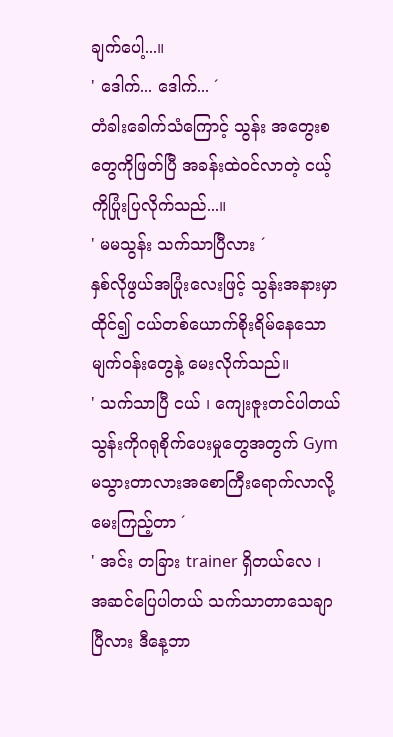ချက်ပေါ့...။
' ဒေါက်... ဒေါက်... ´
တံခါးခေါက်သံကြောင့် သွန်း အတွေးစတွေကိုဖြတ်ပြီ အခန်းထဲဝင်လာတဲ့ ငယ့်ကိုပြုံးပြလိုက်သည်...။
' မမသွန်း သက်သာပြီလား ´
နှစ်လိုဖွယ်အပြုံးလေးဖြင့် သွန်းအနားမှာထိုင်၍ ငယ်တစ်ယောက်စိုးရိမ်နေသောမျက်ဝန်းတွေနဲ့ မေးလိုက်သည်။
' သက်သာပြီ ငယ် ၊ ကျေးဇူးတင်ပါတယ် သွန်းကိုဂရုစိုက်ပေးမှုတွေအတွက် Gym မသွားတာလားအစောကြီးရောက်လာလို့မေးကြည့်တာ ´
' အင်း တခြား trainer ရှိတယ်လေ ၊ အဆင်ပြေပါတယ် သက်သာတာသေချာပြီလား ဒီနေ့ဘာ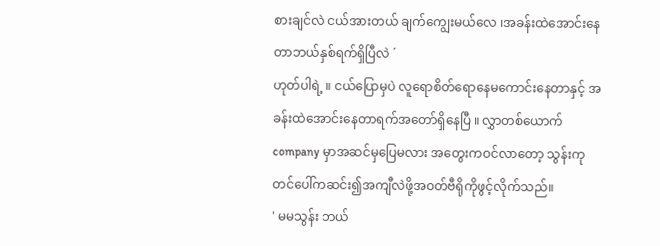စားချင်လဲ ငယ်အားတယ် ချက်ကျွေးမယ်လေ ၊အခန်းထဲအောင်းနေတာဘယ်နှစ်ရက်ရှိပြီလဲ ´
ဟုတ်ပါရဲ့ ။ ငယ်ပြောမှပဲ လူရောစိတ်ရောနေမကောင်းနေတာနှင့် အခန်းထဲအောင်းနေတာရက်အတော်ရှိနေပြီ ။ လွှာတစ်ယောက် company မှာအဆင်မှပြေမလား အတွေးကဝင်လာတော့ သွန်းကုတင်ပေါ်ကဆင်း၍အကျီလဲဖို့အဝတ်ဗီရိုကိုဖွင့်လိုက်သည်။
' မမသွန်း ဘယ်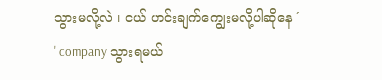သွားမလို့လဲ ၊ ငယ် ဟင်းချက်ကျွေးမလို့ပါဆိုနေ ´
' company သွားရမယ်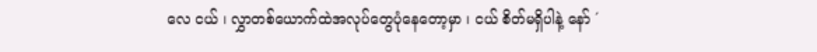လေ ငယ် ၊ လွှာတစ်ယောက်ထဲအလုပ်တွေပုံနေတော့မှာ ၊ ငယ် စိတ်မရှိပါနဲ့ နော် ´